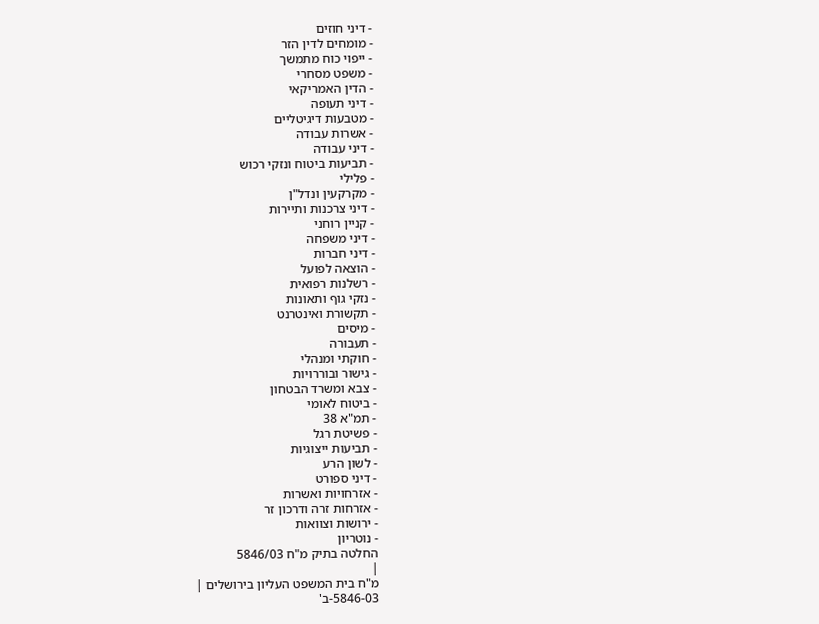- דיני חוזים
- מומחים לדין הזר
- ייפוי כוח מתמשך
- משפט מסחרי
- הדין האמריקאי
- דיני תעופה
- מטבעות דיגיטליים
- אשרות עבודה
- דיני עבודה
- תביעות ביטוח ונזקי רכוש
- פלילי
- מקרקעין ונדל"ן
- דיני צרכנות ותיירות
- קניין רוחני
- דיני משפחה
- דיני חברות
- הוצאה לפועל
- רשלנות רפואית
- נזקי גוף ותאונות
- תקשורת ואינטרנט
- מיסים
- תעבורה
- חוקתי ומנהלי
- גישור ובוררויות
- צבא ומשרד הבטחון
- ביטוח לאומי
- תמ"א 38
- פשיטת רגל
- תביעות ייצוגיות
- לשון הרע
- דיני ספורט
- אזרחויות ואשרות
- אזרחות זרה ודרכון זר
- ירושות וצוואות
- נוטריון
החלטה בתיק מ"ח 5846/03
|
מ"ח בית המשפט העליון בירושלים |
5846-03-ב'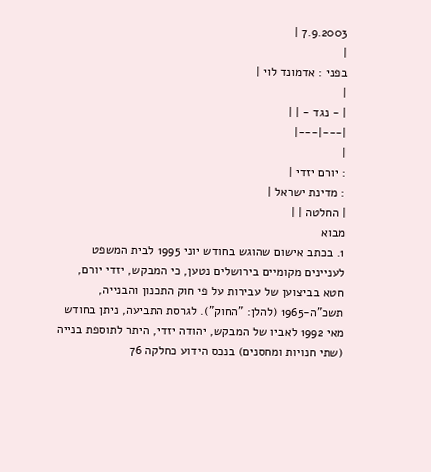7.9.2003 |
|
בפני : אדמונד לוי |
|
| - נגד - | |
|---|---|
|
: יורם יזדי |
: מדינת ישראל |
| החלטה | |
מבוא
1. בכתב אישום שהוגש בחודש יוני 1995 לבית המשפט לעניינים מקומיים בירושלים נטען, כי המבקש, יזדי יורם, חטא בביצוען של עבירות על פי חוק התכנון והבנייה, תשכ"ה-1965 (להלן: "החוק"). לגרסת התביעה, ניתן בחודש מאי 1992 לאביו של המבקש, יהודה יזדי, היתר לתוספת בנייה (שתי חנויות ומחסנים) בנכס הידוע כחלקה 76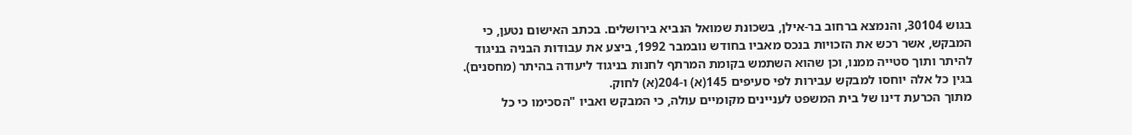בגוש 30104, והנמצא ברחוב בר-אילן, בשכונת שמואל הנביא בירושלים. בכתב האישום נטען, כי המבקש, אשר רכש את הזכויות בנכס מאביו בחודש נובמבר 1992, ביצע את עבודות הבניה בניגוד להיתר ותוך סטייה ממנו, וכן שהוא השתמש בקומת המרתף לחנות בניגוד ליעודה בהיתר (מחסנים). בגין כל אלה יוחסו למבקש עבירות לפי סעיפים 145(א) ו-204(א) לחוק.
מתוך הכרעת דינו של בית המשפט לעניינים מקומיים עולה, כי המבקש ואביו "הסכימו כי כל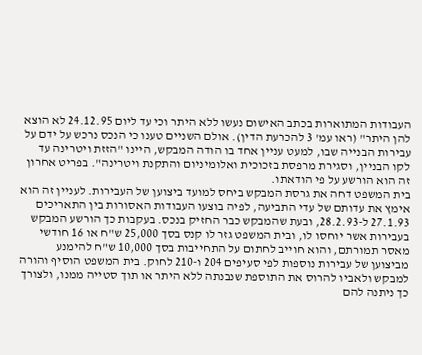העבודות המתוארות בכתב האישום נעשו ללא היתר וכי עד ליום 24.12.95 לא הוצא להן היתר" (ראו עמ' 3 להכרעת הדין). אולם השניים טענו כי הנכס נרכש על ידם על עבירות הבנייה שבו, למעט עניין אחד בו הודה המבקש, היינו "הזזת ויטרינה עד לקו הבניין, וסגירת מרפסת בזכוכית ואלומיניום והתקנת ויטרינה". בפריט אחרון זה הוא הורשע על פי הודאתו.
בית המשפט דחה את גרסת המבקש ביחס למועד ביצוען של העבירות. לעניין זה הוא אימץ את עדותם של עדי התביעה, לפיה בוצעו העבודות האסורות בין התאריכים 27.1.93 ל-28.2.93, ובעת שהמבקש כבר החזיק בנכס. בעקבות כך הורשע המבקש בעבירות אשר יוחסו לו, ובית המשפט גזר לו קנס בסך 25,000 ש"ח או 16 חודשי מאסר תמורתם, והוא חוייב לחתום על התחייבות בסך 10,000 ש"ח להימנע מביצוען של עבירות נוספות לפי סעיפים 204 ו-210 לחוק. בית המשפט הוסיף והורה למבקש ולאביו להרוס את התוספת שנבנתה ללא היתר או תוך סטייה ממנו, ולצורך כך ניתנה להם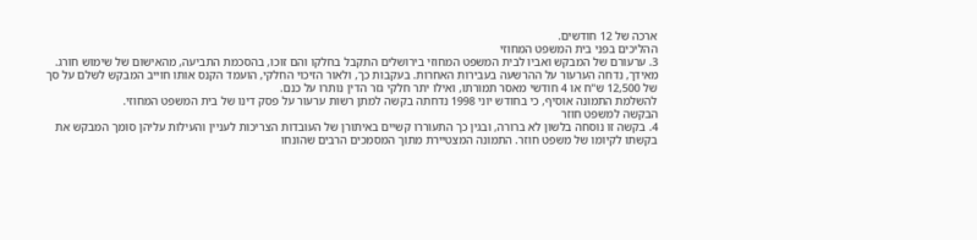ארכה של 12 חודשים.
ההליכים בפני בית המשפט המחוזי
3. ערעורם של המבקש ואביו לבית המשפט המחוזי בירושלים התקבל בחלקו והם זוכו, בהסכמת התביעה, מהאישום של שימוש חורג. מאידך, נדחה הערעור על ההרשעה בעבירות האחרות. בעקבות כך, ולאור הזיכוי החלקי, הועמד הקנס אותו חוייב המבקש לשלם על סך של 12,500 ש"ח או 4 חודשי מאסר תמורתו, ואילו יתר חלקי גזר הדין נותרו על כנם.
להשלמת התמונה אוסיף, כי בחודש יוני 1998 נדחתה בקשה למתן רשות ערעור על פסק דינו של בית המשפט המחוזי.
הבקשה למשפט חוזר
4. בקשה זו נוסחה בלשון לא ברורה, ובגין כך התעוררו קשיים באיתורן של העובדות הצריכות לעניין והעילות עליהן סומך המבקש את בקשתו לקיומו של משפט חוזר. התמונה המצטיירת מתוך המסמכים הרבים שהונחו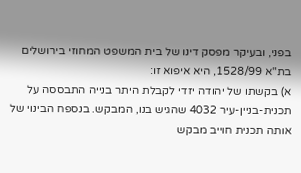בפני, ובעיקר מפסק דינו של בית המשפט המחוזי בירושלים בת"א 1528/99, היא איפוא זו:
א) בקשתו של יהודה יזדי לקבלת היתר בנייה התבססה על תכנית-בניין-עיר 4032 שהגיש בנו, המבקש. בנספח הבינוי של אותה תכנית חוייב מבקש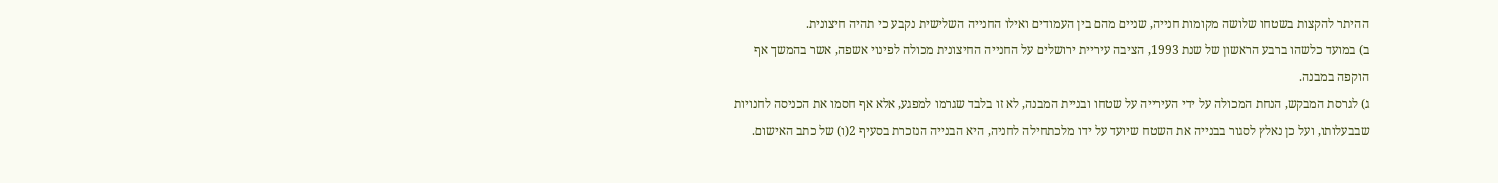ההיתר להקצות בשטחו שלושה מקומות חנייה, שניים מהם בין העמודים ואילו החנייה השלישית נקבע כי תהיה חיצונית.
ב) במועד כלשהו ברבע הראשון של שנת 1993, הציבה עיריית ירושלים על החנייה החיצונית מכולה לפינוי אשפה, אשר בהמשך אף הוקפה במבנה.
ג) לגרסת המבקש, הנחת המכולה על ידי העירייה על שטחו ובניית המבנה, לא זו בלבד שגרמו למפגע, אלא אף חסמו את הכניסה לחנויות שבבעלותו, ועל כן נאלץ לסגור בבנייה את השטח שיועד על ידו מלכתחילה לחניה, היא הבנייה הנזכרת בסעיף 2(ו) של כתב האישום.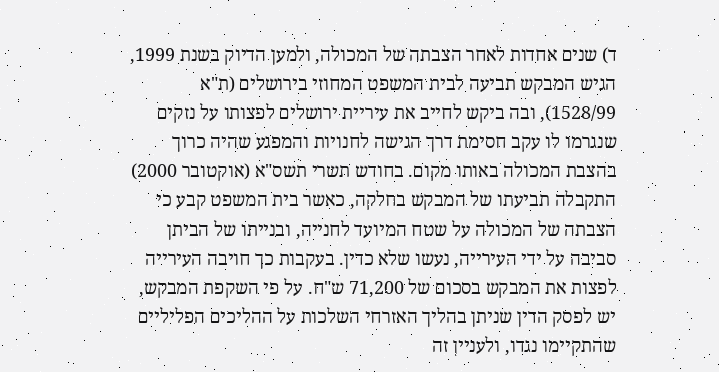ד) שנים אחדות לאחר הצבתה של המכולה, ולמען הדיוק בשנת 1999, הגיש המבקש תביעה לבית המשפט המחוזי בירושלים (ת"א 1528/99), ובה ביקש לחייב את עיריית ירושלים לפצותו על נזקים שנגרמו לו עקב חסימת דרך הגישה לחנויות והמפגע שהיה כרוך בהצבת המכולה באותו מקום. בחודש תשרי תשס"א (אוקטובר 2000) התקבלה תביעתו של המבקש בחלקה, כאשר בית המשפט קבע כי הצבתה של המכולה על שטח המיועד לחנייה, ובנייתו של הביתן סביבה על ידי העירייה, נעשו שלא כדין. בעקבות כך חויבה העירייה לפצות את המבקש בסכום של 71,200 ש"ח. על פי השקפת המבקש, יש לפסק הדין שניתן בהליך האזרחי השלכות על ההליכים הפליליים שהתקיימו נגדו, ולעניין זה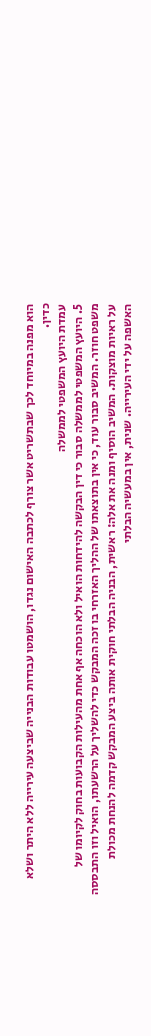הוא מפנה במיוחד לכך שבתשריט אשר צורף לכתבה האישום נגדו, הושמטו עבודות הבנייה שביצעה עירייה ללא היתר ושלא כדין.
עמדת היועץ המשפטי לממשלה
5. היועץ המשפטי לממשלה סבור כי דין הבקשה להידחות הואיל ולא הוכחה אף אחת מהעילות הקבועות בחוק לקיומו של משפט חוזר. המשיב סבור עוד, כי אין בתוצאתו של ההליך האזרחי בו זכה המבקש כדי להשליך על הרשעתו, הואיל וזו התבססה על ראיות מוצקות. המשיב הוסיף ומנה את אלה: ראשית, הבניה הבלתי חוקית אותה ביצע המבקש קדמה להנחת מכולת האשפה על ידי העירייה. שנית, אין במעשיה הבלתי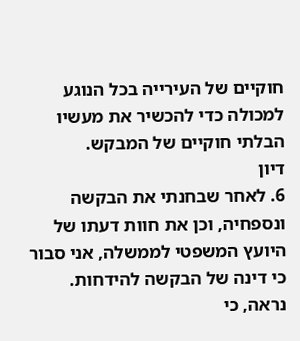חוקיים של העירייה בכל הנוגע למכולה כדי להכשיר את מעשיו הבלתי חוקיים של המבקש.
דיון
6. לאחר שבחנתי את הבקשה ונספחיה, וכן את חוות דעתו של היועץ המשפטי לממשלה, אני סבור כי דינה של הבקשה להידחות.
נראה, כי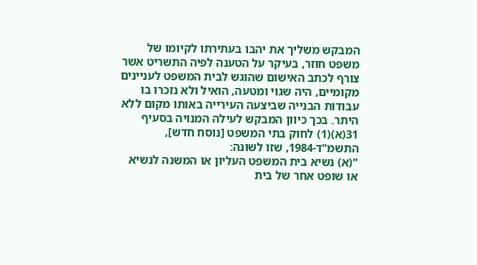המבקש משליך את יהבו בעתירתו לקיומו של משפט חוזר, בעיקר על הטענה לפיה התשריט אשר צורף לכתב האישום שהוגש לבית המשפט לעניינים מקומיים, היה שגוי ומטעה, הואיל ולא נזכרו בו עבודות הבנייה שביצעה העירייה באותו מקום ללא היתר. בכך כיוון המבקש לעילה המנויה בסעיף 31(א)(1) לחוק בתי המשפט [נוסח חדש], התשמ"ד-1984, שזו לשונה:
"(א) נשיא בית המשפט העליון או המשנה לנשיא או שופט אחר של בית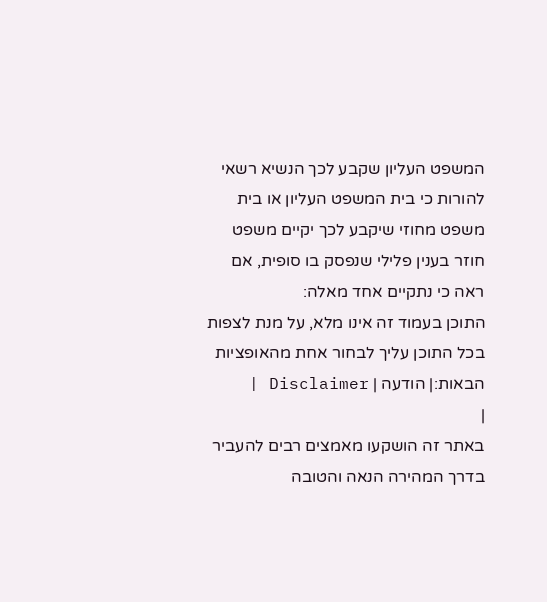המשפט העליון שקבע לכך הנשיא רשאי להורות כי בית המשפט העליון או בית משפט מחוזי שיקבע לכך יקיים משפט חוזר בענין פלילי שנפסק בו סופית, אם ראה כי נתקיים אחד מאלה:
התוכן בעמוד זה אינו מלא, על מנת לצפות בכל התוכן עליך לבחור אחת מהאופציות הבאות:| הודעה | Disclaimer |
|
באתר זה הושקעו מאמצים רבים להעביר בדרך המהירה הנאה והטובה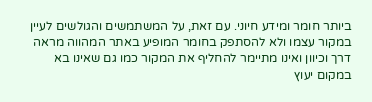ביותר חומר ומידע חיוני. עם זאת, על המשתמשים והגולשים לעיין במקור עצמו ולא להסתפק בחומר המופיע באתר המהווה מראה דרך וכיוון ואינו מתיימר להחליף את המקור כמו גם שאינו בא במקום יעוץ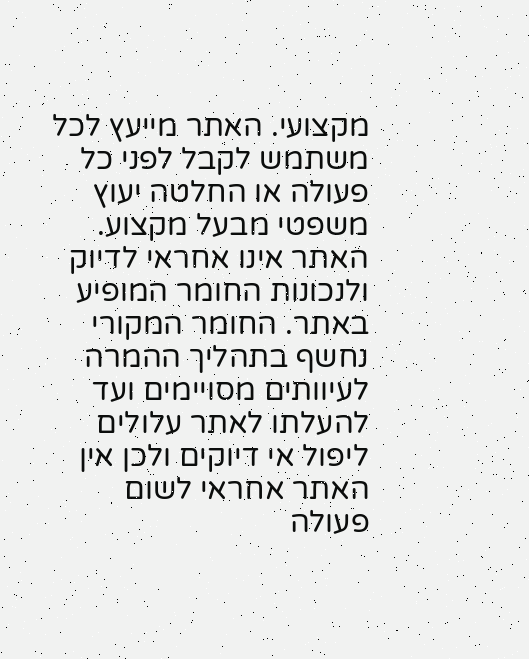מקצועי. האתר מייעץ לכל משתמש לקבל לפני כל פעולה או החלטה יעוץ משפטי מבעל מקצוע. האתר אינו אחראי לדיוק ולנכונות החומר המופיע באתר. החומר המקורי נחשף בתהליך ההמרה לעיוותים מסויימים ועד להעלתו לאתר עלולים ליפול אי דיוקים ולכן אין האתר אחראי לשום פעולה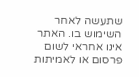שתעשה לאחר השימוש בו. האתר אינו אחראי לשום פרסום או לאמיתות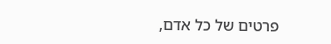פרטים של כל אדם,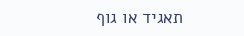תאגיד או גוף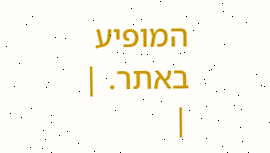המופיע באתר. |
|